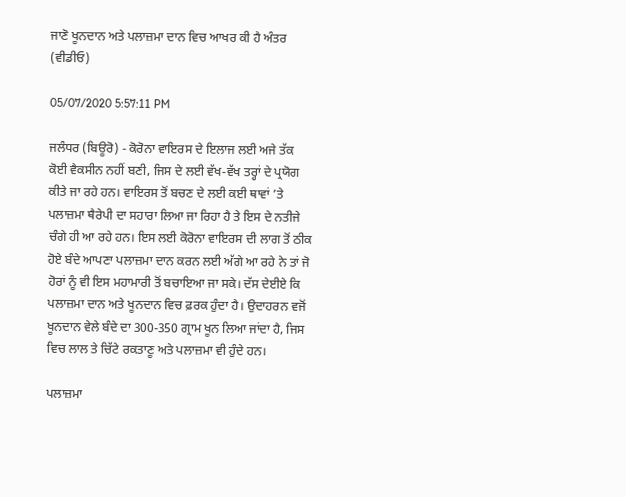ਜਾਣੋ ਖੂਨਦਾਨ ਅਤੇ ਪਲਾਜ਼ਮਾ ਦਾਨ ਵਿਚ ਆਖਰ ਕੀ ਹੈ ਅੰਤਰ (ਵੀਡੀਓ)

05/07/2020 5:57:11 PM

ਜਲੰਧਰ (ਬਿਊਰੋ) - ਕੋਰੋਨਾ ਵਾਇਰਸ ਦੇ ਇਲਾਜ ਲਈ ਅਜੇ ਤੱਕ ਕੋਈ ਵੈਕਸੀਨ ਨਹੀਂ ਬਣੀ, ਜਿਸ ਦੇ ਲਈ ਵੱਖ-ਵੱਖ ਤਰ੍ਹਾਂ ਦੇ ਪ੍ਰਯੋਗ ਕੀਤੇ ਜਾ ਰਹੇ ਹਨ। ਵਾਇਰਸ ਤੋਂ ਬਚਣ ਦੇ ਲਈ ਕਈ ਥਾਵਾਂ ’ਤੇ ਪਲਾਜ਼ਮਾ ਥੈਰੇਪੀ ਦਾ ਸਹਾਰਾ ਲਿਆ ਜਾ ਰਿਹਾ ਹੈ ਤੇ ਇਸ ਦੇ ਨਤੀਜੇ ਚੰਗੇ ਹੀ ਆ ਰਹੇ ਹਨ। ਇਸ ਲਈ ਕੋਰੋਨਾ ਵਾਇਰਸ ਦੀ ਲਾਗ ਤੋਂ ਠੀਕ ਹੋਏ ਬੰਦੇ ਆਪਣਾ ਪਲਾਜ਼ਮਾ ਦਾਨ ਕਰਨ ਲਈ ਅੱਗੇ ਆ ਰਹੇ ਨੇ ਤਾਂ ਜੋ ਹੋਰਾਂ ਨੂੰ ਵੀ ਇਸ ਮਹਾਮਾਰੀ ਤੋਂ ਬਚਾਇਆ ਜਾ ਸਕੇ। ਦੱਸ ਦੇਈਏ ਕਿ ਪਲਾਜ਼ਮਾ ਦਾਨ ਅਤੇ ਖੂਨਦਾਨ ਵਿਚ ਫ਼ਰਕ ਹੁੰਦਾ ਹੈ। ਉਦਾਹਰਨ ਵਜੋਂ ਖੂਨਦਾਨ ਵੇਲੇ ਬੰਦੇ ਦਾ 300-350 ਗ੍ਰਾਮ ਖੂਨ ਲਿਆ ਜਾਂਦਾ ਹੈ, ਜਿਸ ਵਿਚ ਲਾਲ ਤੇ ਚਿੱਟੇ ਰਕਤਾਣੂ ਅਤੇ ਪਲਾਜ਼ਮਾ ਵੀ ਹੁੰਦੇ ਹਨ।

ਪਲਾਜ਼ਮਾ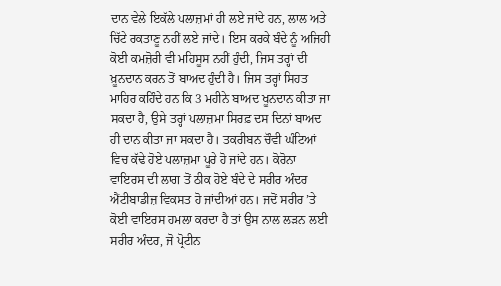ਦਾਨ ਵੇਲੇ ਇਕੱਲੇ ਪਲਾਜ਼ਮਾਂ ਹੀ ਲਏ ਜਾਂਦੇ ਹਨ, ਲਾਲ ਅਤੇ ਚਿੱਟੇ ਰਕਤਾਣੂ ਨਹੀਂ ਲਏ ਜਾਂਦੇ। ਇਸ ਕਰਕੇ ਬੰਦੇ ਨੂੰ ਅਜਿਹੀ ਕੋਈ ਕਮਜ਼ੋਰੀ ਵੀ ਮਹਿਸੂਸ ਨਹੀਂ ਹੁੰਦੀ, ਜਿਸ ਤਰ੍ਹਾਂ ਦੀ ਖ਼ੂਨਦਾਨ ਕਰਨ ਤੋਂ ਬਾਅਦ ਹੁੰਦੀ ਹੈ। ਜਿਸ ਤਰ੍ਹਾਂ ਸਿਹਤ ਮਾਹਿਰ ਕਹਿੰਦੇ ਹਨ ਕਿ 3 ਮਹੀਨੇ ਬਾਅਦ ਖੂਨਦਾਨ ਕੀਤਾ ਜਾ ਸਕਦਾ ਹੈ, ਉਸੇ ਤਰ੍ਹਾਂ ਪਲਾਜ਼ਮਾ ਸਿਰਫ਼ ਦਸ ਦਿਨਾਂ ਬਾਅਦ ਹੀ ਦਾਨ ਕੀਤਾ ਜਾ ਸਕਦਾ ਹੈ। ਤਕਰੀਬਨ ਚੌਵੀ ਘੰਟਿਆਂ ਵਿਚ ਕੱਢੇ ਹੋਏ ਪਲਾਜ਼ਮਾ ਪੂਰੇ ਹੋ ਜਾਂਦੇ ਹਨ। ਕੋਰੋਨਾ ਵਾਇਰਸ ਦੀ ਲਾਗ ਤੋਂ ਠੀਕ ਹੋਏ ਬੰਦੇ ਦੇ ਸਰੀਰ ਅੰਦਰ ਐਂਟੀਬਾਡੀਜ਼ ਵਿਕਸਤ ਹੋ ਜਾਂਦੀਆਂ ਹਨ। ਜਦੋਂ ਸਰੀਰ ’ਤੇ ਕੋਈ ਵਾਇਰਸ ਹਮਲਾ ਕਰਦਾ ਹੈ ਤਾਂ ਉਸ ਨਾਲ ਲੜਨ ਲਈ ਸਰੀਰ ਅੰਦਰ, ਜੋ ਪ੍ਰੋਟੀਨ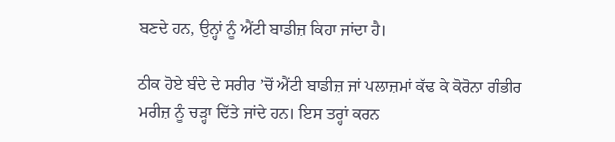ਬਣਦੇ ਹਨ, ਉਨ੍ਹਾਂ ਨੂੰ ਐਂਟੀ ਬਾਡੀਜ਼ ਕਿਹਾ ਜਾਂਦਾ ਹੈ।

ਠੀਕ ਹੋਏ ਬੰਦੇ ਦੇ ਸਰੀਰ ’ਚੋਂ ਐਂਟੀ ਬਾਡੀਜ਼ ਜਾਂ ਪਲਾਜ਼ਮਾਂ ਕੱਢ ਕੇ ਕੋਰੋਨਾ ਗੰਭੀਰ ਮਰੀਜ਼ ਨੂੰ ਚੜ੍ਹਾ ਦਿੱਤੇ ਜਾਂਦੇ ਹਨ। ਇਸ ਤਰ੍ਹਾਂ ਕਰਨ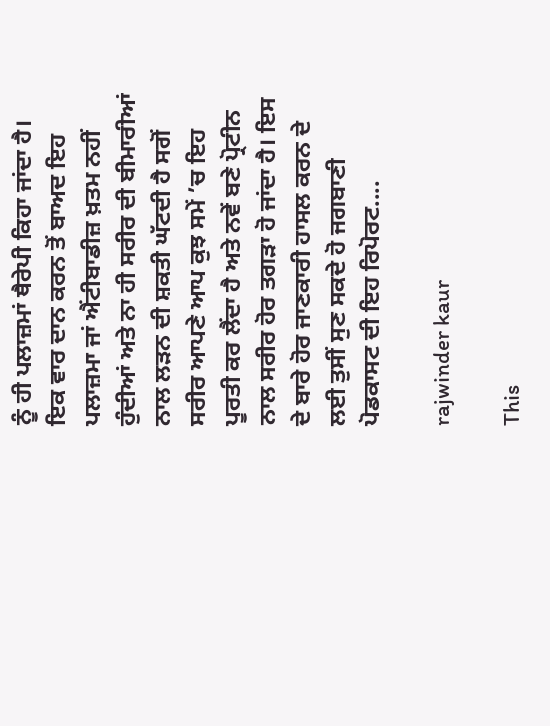ਨੂੰ ਹੀ ਪਲਾਜ਼ਮਾਂ ਥੈਰੇਪੀ ਕਿਹਾ ਜਾਂਦਾ ਹੈ। ਇਕ ਵਾਰ ਦਾਨ ਕਰਨ ਤੋਂ ਬਾਅਦ ਇਹ ਪਲਾਜ਼ਮਾ ਜਾਂ ਐਂਟੀਬਾਡੀਜ਼ ਖ਼ਤਮ ਨਹੀਂ ਹੁੰਦੀਆਂ ਅਤੇ ਨਾ ਹੀ ਸਰੀਰ ਦੀ ਬੀਮਾਰੀਆਂ ਨਾਲ ਲੜਨ ਦੀ ਸ਼ਕਤੀ ਘੱਟਦੀ ਹੈ ਸਗੋਂ ਸਰੀਰ ਆਪਣੇ ਆਪ ਕੁਝ ਸਮੇਂ ’ਚ ਇਹ ਪੂਰਤੀ ਕਰ ਲੈਂਦਾ ਹੈ ਅਤੇ ਨਵੇਂ ਬਣੇ ਪ੍ਰੋਟੀਨ ਨਾਲ ਸਰੀਰ ਹੋਰ ਤਗੜਾ ਹੋ ਜਾਂਦਾ ਹੈ। ਇਸ ਦੇ ਬਾਰੇ ਹੋਰ ਜਾਣਕਾਰੀ ਹਾਸਲ ਕਰਨ ਦੇ ਲਈ ਤੁਸੀਂ ਸੁਣ ਸਕਦੇ ਹੋ ਜਗਬਾਣੀ ਪੋਡਕਾਸਟ ਦੀ ਇਹ ਰਿਪੋਰਟ....

rajwinder kaur

This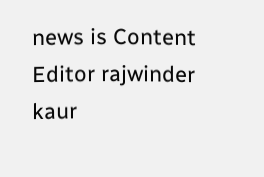news is Content Editor rajwinder kaur